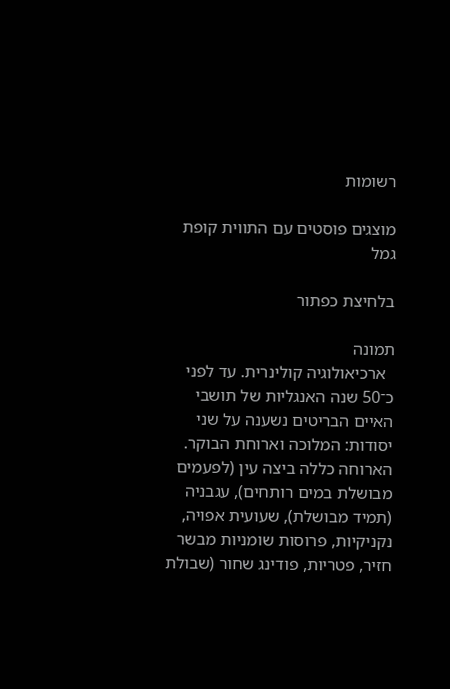רשומות

מוצגים פוסטים עם התווית קופת גמל

בלחיצת כפתור

תמונה
  ארכיאולוגיה קולינרית. עד לפני כ־50 שנה האנגליות של תושבי האיים הבריטים נשענה על שני יסודות: המלוכה וארוחת הבוקר. הארוחה כללה ביצה עין (לפעמים מבושלת במים רותחים), עגבניה (תמיד מבושלת), שעועית אפויה, נקניקיות, פרוסות שומניות מבשר חזיר, פטריות, פודינג שחור (שבולת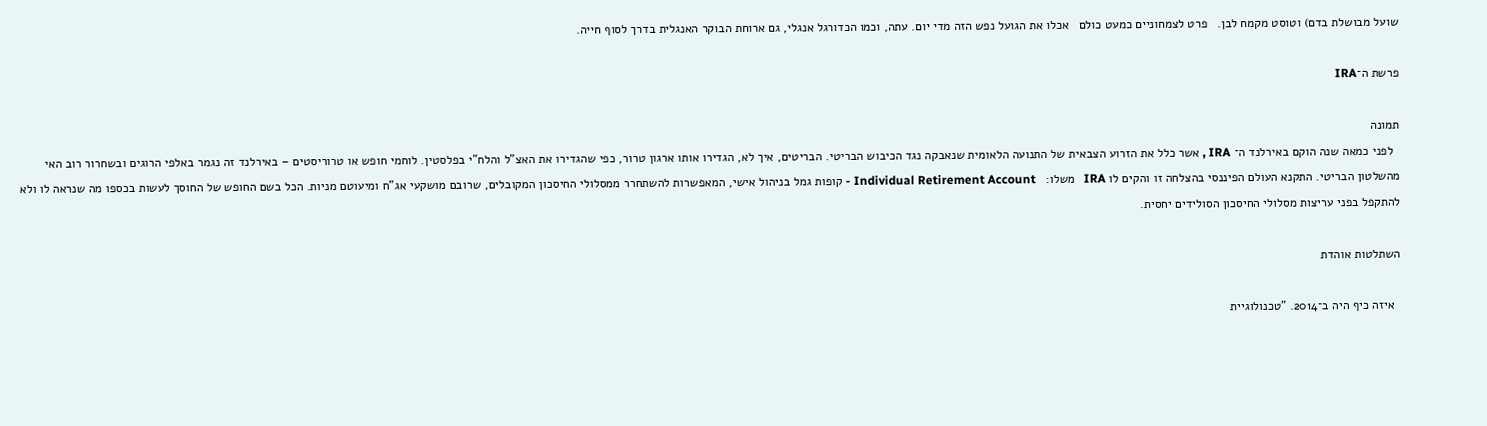שועל מבושלת בדם) וטוסט מקמח לבן.   פרט לצמחוניים כמעט כולם   אכלו את הגועל נפש הזה מדי יום. עתה, וכמו הכדורגל אנגלי, גם ארוחת הבוקר האנגלית בדרך לסוף חייה.

פרשת ה־IRA

תמונה
  לפני כמאה שנה הוקם באירלנד ה־ IRA , אשר כלל את הזרוע הצבאית של התנועה הלאומית שנאבקה נגד הכיבוש הבריטי. הבריטים, איך לא, הגדירו אותו ארגון טרור, כפי שהגדירו את האצ"ל והלח"י בפלסטין. לוחמי חופש או טרוריסטים – באירלנד זה נגמר באלפי הרוגים ובשחרור רוב האי מהשלטון הבריטי. התקנא העולם הפיננסי בהצלחה זו והקים לו IRA   משלו:   Individual Retirement Account - קופות גמל בניהול אישי, המאפשרות להשתחרר ממסלולי החיסכון המקובלים, שרובם מושקעי אג"ח ומיעוטם מניות. הכל בשם החופש של החוסך לעשות בכספו מה שנראה לו ולא להתקפל בפני עריצות מסלולי החיסכון הסולידים יחסית.

השתלטות אוהדת

  איזה כיף היה ב־2014. "טכנולוגיית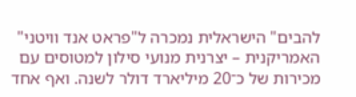להבים" הישראלית נמכרה ל"פראט אנד וויטני" האמריקנית – יצרנית מנועי סילון למטוסים עם מכירות של כ־20 מיליארד דולר לשנה. ואף אחד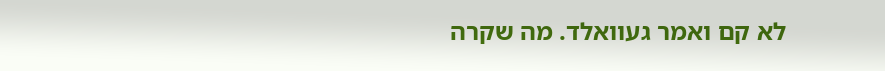לא קם ואמר געוואלד. מה שקרה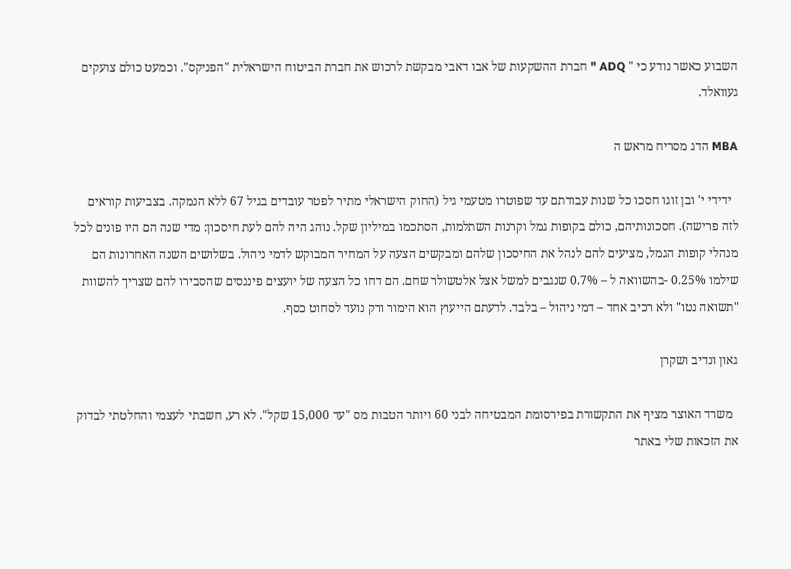השבוע כאשר נודע כי " ADQ " חברת ההשקעות של אבו דאבי מבקשת לרכוש את חברת הביטוח הישראלית "הפניקס". וכמעט כולם צועקים געוואלד.

MBA הדג מסריח מראש ה

  ידידי י' ובן זוגו חסכו כל שנות עבודתם עד שפוטרו מטעמי גיל (החוק הישראלי מתיר לפטר עובדים בגיל 67 ללא הנמקה. בצביעות קוראים לזה פרישה). חסכונותיהם, כולם בקופות גמל וקרנות השתלמות, הסתכמו במיליון שקל. נוהג היה להם לעת חיסכון: מדי שנה הם היו פונים לכל מנהלי קופות הגמל, מציעים להם לנהל את החיסכון שלהם ומבקשים הצעה על המחיר המבוקש לדמי ניהול. בשלושים השנה האחרונות הם שילמו 0.25% -בהשוואה ל – 0.7% שנגבים למשל אצל אלטשולר שחם. הם דחו כל הצעה של יועצים פיננסים שהסבירו להם שצריך להשוות "תשואה נטו" ולא רכיב אחד – דמי ניהול – בלבד. לדעתם הייעוץ הוא הימור ורק נועד לסחוט כסף.

גאון ונדיב ושקרן

  משרד האוצר מציף את התקשורת בפירסומת המבטיחה לבני 60 ויותר הטבות מס "עד 15,000 שקל". לא רע, חשבתי לעצמי והחלטתי לבדוק את הזכאות שלי באתר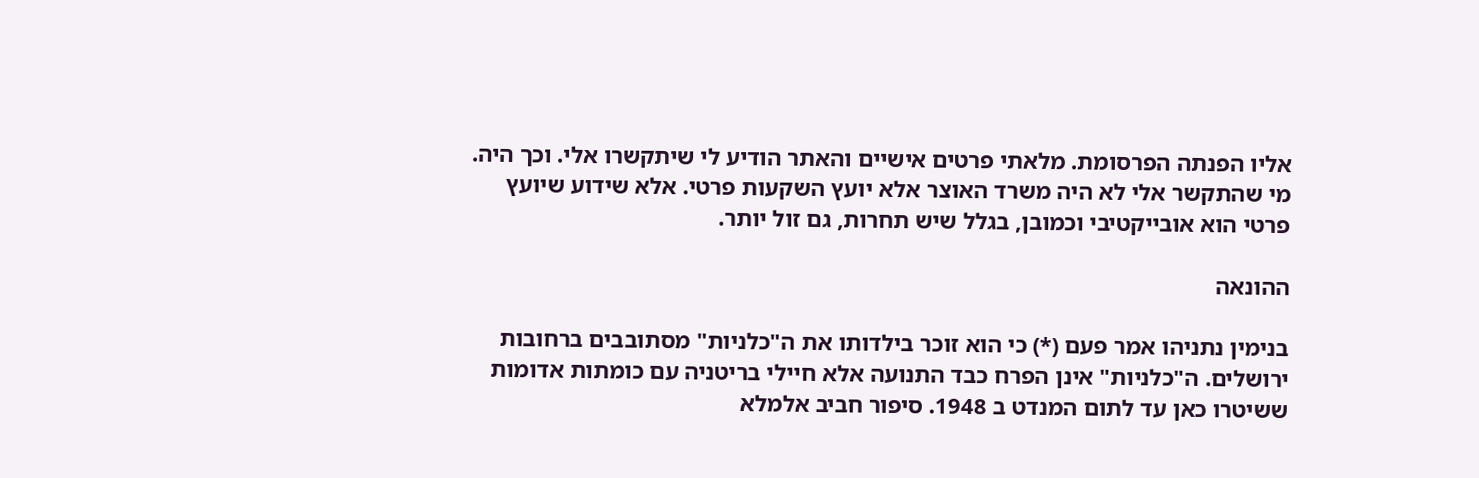אליו הפנתה הפרסומת. מלאתי פרטים אישיים והאתר הודיע לי שיתקשרו אלי. וכך היה. מי שהתקשר אלי לא היה משרד האוצר אלא יועץ השקעות פרטי. אלא שידוע שיועץ פרטי הוא אובייקטיבי וכמובן, בגלל שיש תחרות, גם זול יותר.

ההונאה

בנימין נתניהו אמר פעם (*) כי הוא זוכר בילדותו את ה"כלניות" מסתובבים ברחובות ירושלים. ה"כלניות" אינן הפרח כבד התנועה אלא חיילי בריטניה עם כומתות אדומות ששיטרו כאן עד לתום המנדט ב 1948. סיפור חביב אלמלא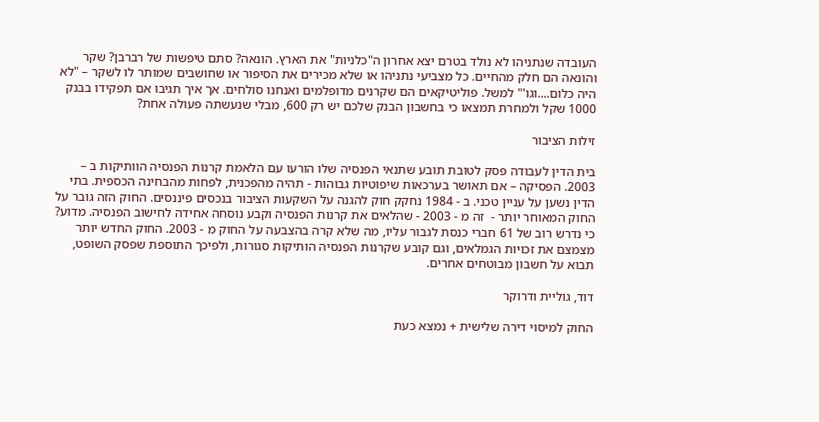העובדה שנתניהו לא נולד בטרם יצא אחרון ה"כלניות" את הארץ. הונאה? סתם טיפשות של רברבן? שקר והונאה הם חלק מהחיים. כל מצביעי נתניהו או שלא מכירים את הסיפור או שחושבים שמותר לו לשקר – "לא היה כלום....וגו'" למשל. פוליטיקאים הם שקרנים מדופלמים ואנחנו סולחים. אך איך תגיבו אם תפקידו בבנק 1000 שקל ולמחרת תמצאו כי בחשבון הבנק שלכם יש רק 600, מבלי שנעשתה פעולה אחת?

זילות הציבור

בית הדין לעבודה פסק לטובת תובע שתנאי הפנסיה שלו הורעו עם הלאמת קרנות הפנסיה הוותיקות ב – 2003. הפסיקה – אם תאושר בערכאות שיפוטיות גבוהות - תהיה מהפכנית, לפחות מהבחינה הכספית. בתי הדין נשען על עניין טכני. ב - 1984 נחקק חוק להגנה על השקעות הציבור בנכסים פיננסים. החוק הזה גובר על החוק המאוחר יותר -  זה מ - 2003 - שהלאים את קרנות הפנסיה וקבע נוסחה אחידה לחישוב הפנסיה. מדוע? כי נדרש רוב של 61 חברי כנסת לגבור עליו, מה שלא קרה בהצבעה על החוק מ - 2003. החוק החדש יותר מצמצם את זכויות הגמלאים, וגם קובע שקרנות הפנסיה הותיקות סגורות, ולפיכך התוספת שפסק השופט, תבוא על חשבון מבוטחים אחרים.

דוד, גוליית ודרוקר

החוק למיסוי דירה שלישית + נמצא כעת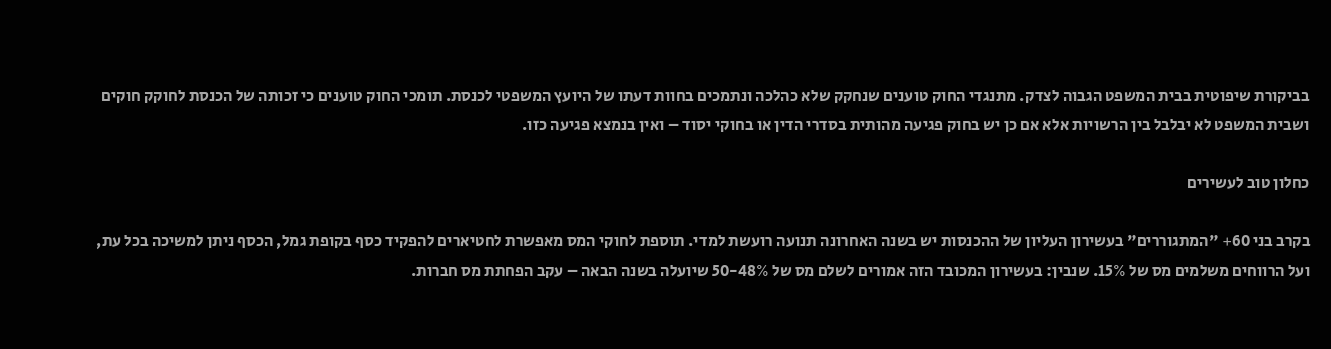בביקורת שיפוטית בבית המשפט הגבוה לצדק. מתנגדי החוק טוענים שנחקק שלא כהלכה ונתמכים בחוות דעתו של היועץ המשפטי לכנסת. תומכי החוק טוענים כי זכותה של הכנסת לחוקק חוקים ושבית המשפט לא יבלבל בין הרשויות אלא אם כן יש בחוק פגיעה מהותית בסדרי הדין או בחוקי יסוד – ואין בנמצא פגיעה כזו.

כחלון טוב לעשירים

בקרב בני 60+ "המתגוררים" בעשירון העליון של ההכנסות יש בשנה האחרונה תנועה רועשת למדי. תוספת לחוקי המס מאפשרת לחטיארים להפקיד כסף בקופת גמל, הכסף ניתן למשיכה בכל עת, ועל הרווחים משלמים מס של 15%. שנבין: בעשירון המכובד הזה אמורים לשלם מס של 48%-50 שיועלה בשנה הבאה – עקב הפחתת מס חברות.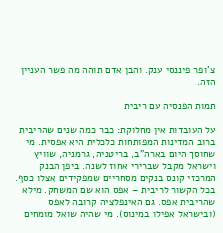צ'ופר פיננסי ענק. והבן אדם תוהה מה פשר העניין הזה.

תמות הפנסיה עם ריבית

על העובדות אין מחלוקת: כבר כמה שנים שהריבית ברוב המדינות המפותחות כלכלית היא אפסית. מי שחוסך היום בארה"ב, בריטניה, גרמניה, שוויץ וישראל מקבל שברירי אחוז לשנה. ביפן הבנק המרכזי קונס בנקים מסחריים שמפקידים אצלו כסף. בכל הקשור לריבית – אפס הוא שם המשחק. מילא שהריבית אפס. גם האינפלציה קרובה לאפס (ובישראל אפילו במינוס). מי שהיה שואל מומחים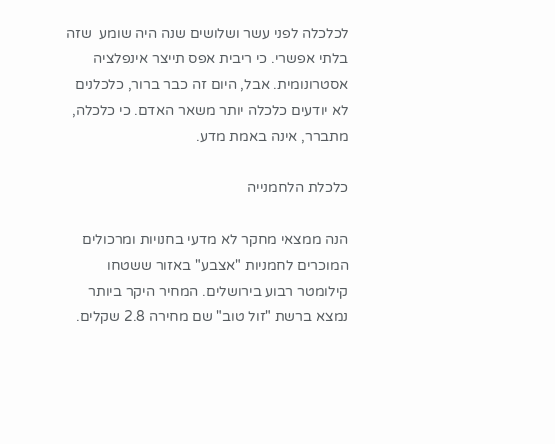לכלכלה לפני עשר ושלושים שנה היה שומע  שזה בלתי אפשרי. כי ריבית אפס תייצר אינפלציה אסטרונומית. אבל, היום זה כבר ברור, כלכלנים לא יודעים כלכלה יותר משאר האדם. כי כלכלה, מתברר, אינה באמת מדע.

כלכלת הלחמנייה

הנה ממצאי מחקר לא מדעי בחנויות ומרכולים המוכרים לחמניות "אצבע" באזור ששטחו קילומטר רבוע בירושלים. המחיר היקר ביותר נמצא ברשת "זול טוב" שם מחירה 2.8 שקלים.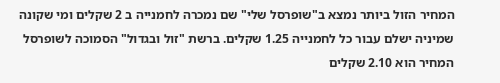המחיר הזול ביותר נמצא ב"שופרסל שלי" שם נמכרה לחמנייה ב 2 שקלים ומי שקונה שמיניה ישלם עבור כל לחמנייה 1.25 שקלים. ברשת "זול ובגדול" הסמוכה לשופרסל המחיר הוא 2.10 שקלים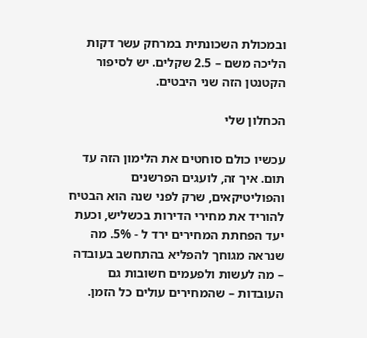ובמכולת השכונתית במרחק עשר דקות הליכה משם – 2.5 שקלים. יש לסיפור הקטנטן הזה שני היבטים.

הכחלון שלי

עכשיו כולם סוחטים את הלימון הזה עד תום. איך זה, לועגים הפרשנים והפוליטיקאים, שרק לפני שנה הוא הבטיח להוריד את מחירי הדירות בכשליש, וכעת יעד הפחתת המחירים ירד ל - 5%. מה שנראה מגוחך להפליא בהתחשב בעובדה – מה לעשות ולפעמים חשובות גם העובדות – שהמחירים עולים כל הזמן.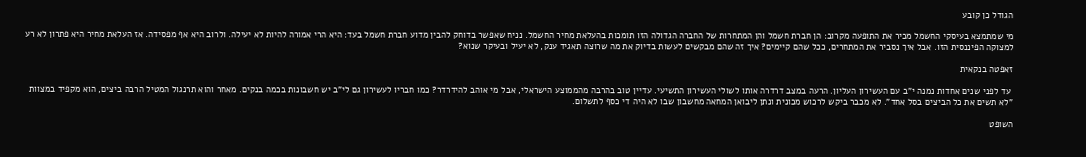הגודל כן קובע

מי שמתמצא בעיסקי החשמל מכיר את התופעה מקרוב: הן חברת חשמל והן המתחרות של החברה הגדולה הזו תומכות בהעלאת מחיר החשמל. נניח שאפשר בדוחק להבין מדוע חברת חשמל בעד: היא הרי אמורה להיות לא יעילה. ולרוב היא אף מפסידה. אז העלאת מחיר היא פתרון לא רע למצוקה הפיננסית הזו. אבל איך נסביר את המתחרים, ככל שהם קיימים? איך זה שהם מבקשים לעשות בדיוק את מה שרוצה תאגיד ענק, לא יעיל ובעיקר שנוא?

זאפטה בנקאית

 עד לפני שנים אחדות נמנה י"ב עם העשירון העליון. הרעה במצב דרדרה אותו לשולי העשירון התשיעי. עדיין טוב בהרבה מהממוצע הישראלי, אבל מי אוהב להידרדר? כמו חבריו לעשירון גם לי"ב יש חשבונות בכמה בנקים. מאחר והוא תרנגול המטיל הרבה ביצים, הוא מקפיד במצוות "לא תשים את כל הביצים בסל אחד". לא מכבר ביקש לרכוש מכונית ונתן ליבואן המחאה מחשבון שבו לא היה די כסף לתשלום.

השופט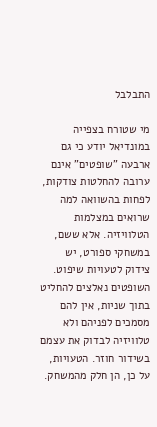התבלבל

מי שטורח בצפייה במונדיאל יודע כי גם ארבעה "שופטים" אינם ערובה להחלטות צודקות, לפחות בהשוואה למה שרואים במצלמות הטלוויזיה. אלא ששם, במשחקי ספורט, יש צידוק לטעויות שיפוט. השופטים נאלצים להחליט בתוך שניות, אין להם מסמכים לפניהם ולא טלוויזיה לבדוק את עצמם בשידור חוזר. הטעויות, על כן, הן חלק מהמשחק.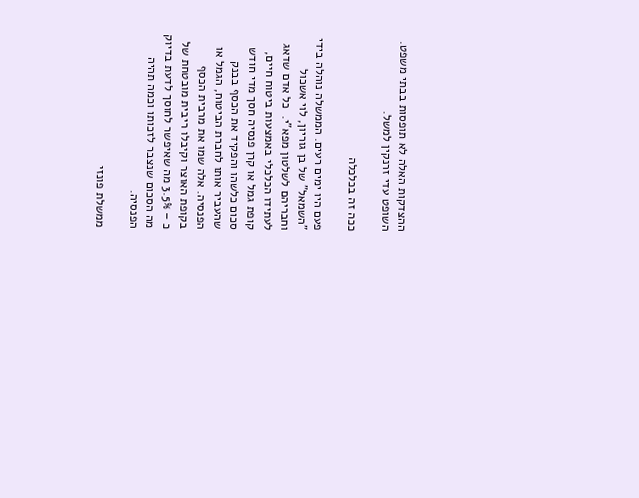ההצדקות האלה לא תופסות בבתי משפט. השופט עדי זרנקין למשל.

ככה זה בכלכלה

פעם היו ימים רעים. הממשלה נוהלה בידי "השמאל" של בן גוריון, לוי אשכול וחבריהם לשלטון מפא"י.  כל אדם שדאג לעתידו הכלכלי באמצעות ביטוח חיים, קופת גמל או קרן פנסיה חסך מדי חודש סכום כלשהו והפקיד את הכסף בבנק שהעביר אותו לחברת הביטוח, הגמל או הפנסיה. אלה שמו את מרבית הכסף בקופת האוצר וקיבלו ריבית מובטחת של כ – 3.5% מה שאיפשר לחוסך לדעת בדיוק מה הסכום שנצבר לזכותו וכמה תהיה הפנסיה.

ממשלת פונזי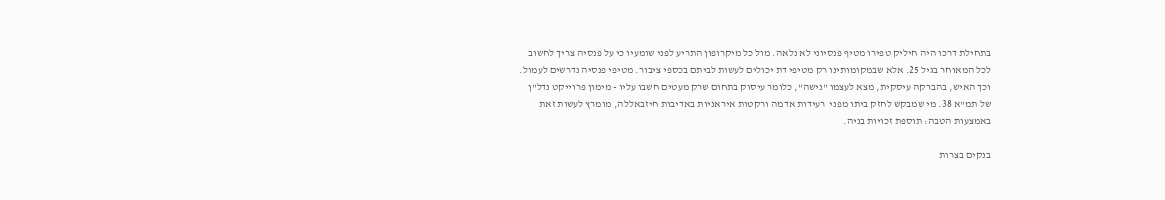בתחילת דרכו היה חיליק טפירו מטיף פנסיוני לא נלאה. מול כל מיקרופון התריע לפני שומעיו כי על פנסיה צריך לחשוב לכל המאוחר בגיל 25. אלא שבמקומותינו רק מטיפי דת יכולים לעשות לביתם בכספי ציבור. מטיפי פנסיה נדרשים לעמול. וכך האיש, בהברקה עיסקית, מצא לעצמו "נישה", כלומר עיסוק בתחום שרק מעטים חשבו עליו - מימון פרוייקט נדל"ן של תמ"א 38. מי שמבקש לחזק ביתו מפני  רעידות אדמה ורקטות איראניות באדיבות חיזבאללה, מומרץ לעשות זאת  באמצעות הטבה: תוספת זכויות בניה.

בנקים בצרות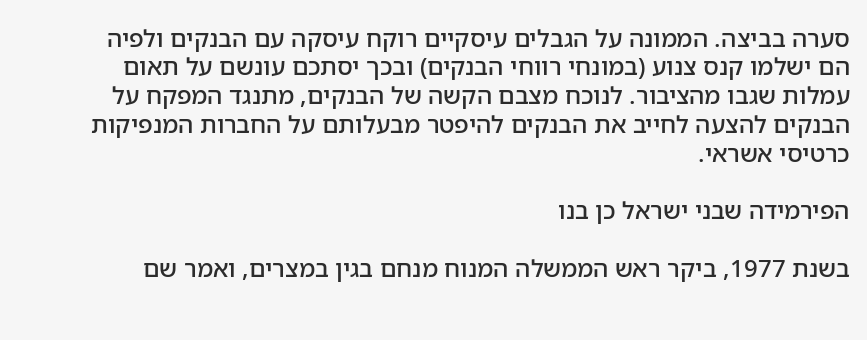סערה בביצה. הממונה על הגבלים עיסקיים רוקח עיסקה עם הבנקים ולפיה הם ישלמו קנס צנוע (במונחי רווחי הבנקים) ובכך יסתכם עונשם על תאום עמלות שגבו מהציבור. לנוכח מצבם הקשה של הבנקים, מתנגד המפקח על הבנקים להצעה לחייב את הבנקים להיפטר מבעלותם על החברות המנפיקות כרטיסי אשראי.

הפירמידה שבני ישראל כן בנו

בשנת 1977, ביקר ראש הממשלה המנוח מנחם בגין במצרים, ואמר שם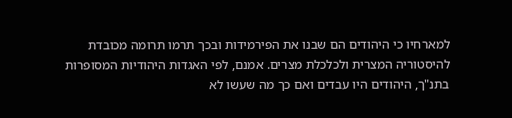למארחיו כי היהודים הם שבנו את הפירמידות ובכך תרמו תרומה מכובדת להיסטוריה המצרית ולכלכלת מצרים. אמנם, לפי האגדות היהודיות המסופרות בתנ"ך, היהודים היו עבדים ואם כך מה שעשו לא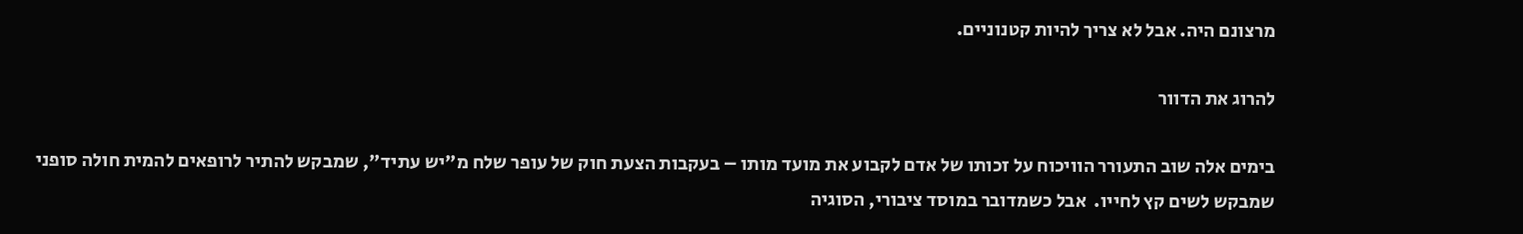מרצונם היה. אבל לא צריך להיות קטנוניים.

להרוג את הדוור

בימים אלה שוב התעורר הוויכוח על זכותו של אדם לקבוע את מועד מותו – בעקבות הצעת חוק של עופר שלח מ"יש עתיד", שמבקש להתיר לרופאים להמית חולה סופני שמבקש לשים קץ לחייו.  אבל כשמדובר במוסד ציבורי, הסוגיה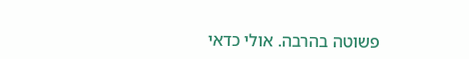פשוטה בהרבה. אולי כדאי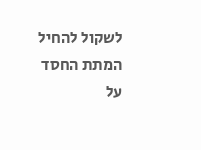לשקול להחיל המתת החסד על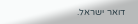דואר ישראל.